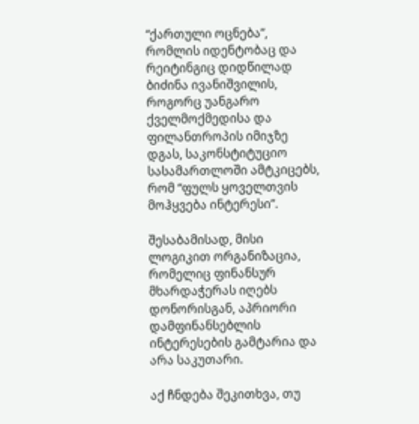“ქართული ოცნება”, რომლის იდენტობაც და რეიტინგიც დიდწილად ბიძინა ივანიშვილის, როგორც უანგარო ქველმოქმედისა და ფილანთროპის იმიჯზე დგას, საკონსტიტუციო სასამართლოში ამტკიცებს, რომ “ფულს ყოველთვის მოჰყვება ინტერესი”.

შესაბამისად, მისი ლოგიკით ორგანიზაცია, რომელიც ფინანსურ მხარდაჭერას იღებს დონორისგან, აპრიორი დამფინანსებლის ინტერესების გამტარია და არა საკუთარი.

აქ ჩნდება შეკითხვა, თუ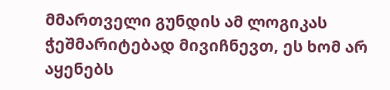მმართველი გუნდის ამ ლოგიკას ჭეშმარიტებად მივიჩნევთ, ეს ხომ არ აყენებს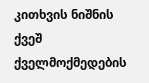კითხვის ნიშნის ქვეშ ქველმოქმედების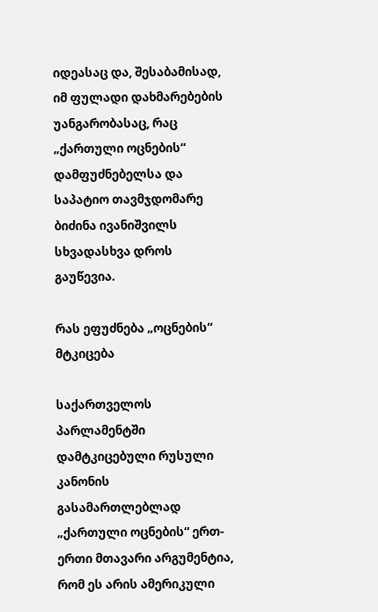იდეასაც და, შესაბამისად, იმ ფულადი დახმარებების უანგარობასაც, რაც „ქართული ოცნების“ დამფუძნებელსა და საპატიო თავმჯდომარე ბიძინა ივანიშვილს სხვადასხვა დროს გაუწევია.

რას ეფუძნება „ოცნების“ მტკიცება

საქართველოს პარლამენტში დამტკიცებული რუსული კანონის გასამართლებლად „ქართული ოცნების“ ერთ-ერთი მთავარი არგუმენტია, რომ ეს არის ამერიკული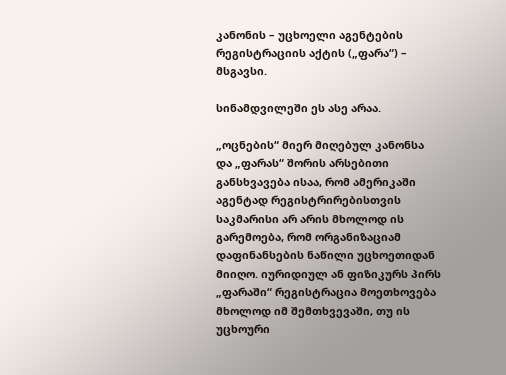კანონის – უცხოელი აგენტების რეგისტრაციის აქტის („ფარა“) – მსგავსი.

სინამდვილეში ეს ასე არაა.

„ოცნების“ მიერ მიღებულ კანონსა და „ფარას“ შორის არსებითი განსხვავება ისაა, რომ ამერიკაში აგენტად რეგისტრირებისთვის საკმარისი არ არის მხოლოდ ის გარემოება, რომ ორგანიზაციამ დაფინანსების ნაწილი უცხოეთიდან მიიღო. იურიდიულ ან ფიზიკურს პირს „ფარაში“ რეგისტრაცია მოეთხოვება მხოლოდ იმ შემთხვევაში, თუ ის უცხოური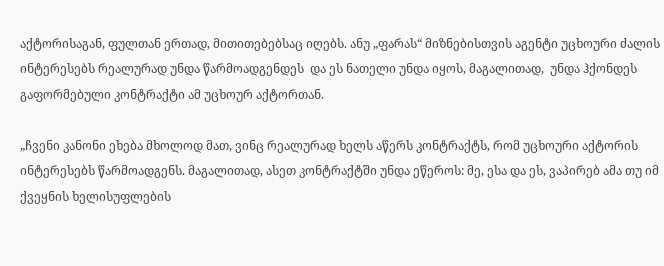აქტორისაგან, ფულთან ერთად, მითითებებსაც იღებს. ანუ „ფარას“ მიზნებისთვის აგენტი უცხოური ძალის ინტერესებს რეალურად უნდა წარმოადგენდეს  და ეს ნათელი უნდა იყოს, მაგალითად,  უნდა ჰქონდეს გაფორმებული კონტრაქტი ამ უცხოურ აქტორთან.

„ჩვენი კანონი ეხება მხოლოდ მათ, ვინც რეალურად ხელს აწერს კონტრაქტს, რომ უცხოური აქტორის ინტერესებს წარმოადგენს. მაგალითად, ასეთ კონტრაქტში უნდა ეწეროს: მე, ესა და ეს, ვაპირებ ამა თუ იმ ქვეყნის ხელისუფლების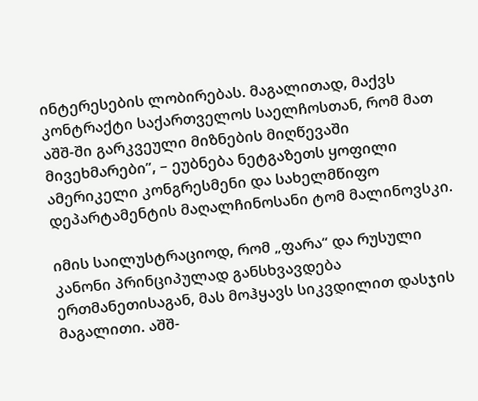ინტერესების ლობირებას. მაგალითად, მაქვს კონტრაქტი საქართველოს საელჩოსთან, რომ მათ აშშ-ში გარკვეული მიზნების მიღწევაში მივეხმარები”, – ეუბნება ნეტგაზეთს ყოფილი ამერიკელი კონგრესმენი და სახელმწიფო დეპარტამენტის მაღალჩინოსანი ტომ მალინოვსკი.

იმის საილუსტრაციოდ, რომ „ფარა“ და რუსული კანონი პრინციპულად განსხვავდება ერთმანეთისაგან, მას მოჰყავს სიკვდილით დასჯის მაგალითი. აშშ-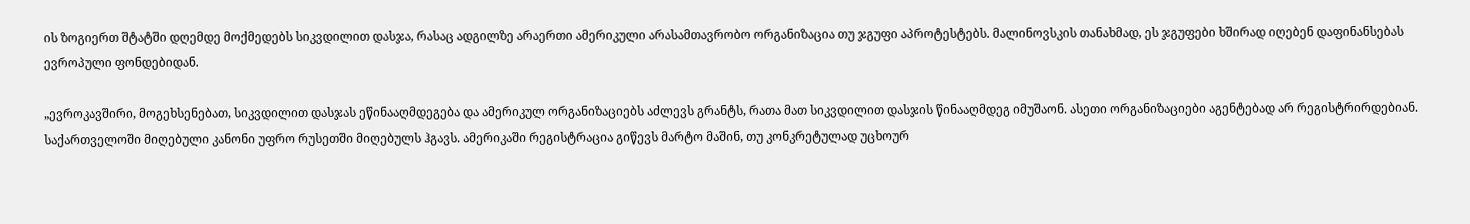ის ზოგიერთ შტატში დღემდე მოქმედებს სიკვდილით დასჯა, რასაც ადგილზე არაერთი ამერიკული არასამთავრობო ორგანიზაცია თუ ჯგუფი აპროტესტებს. მალინოვსკის თანახმად, ეს ჯგუფები ხშირად იღებენ დაფინანსებას ევროპული ფონდებიდან.

„ევროკავშირი, მოგეხსენებათ, სიკვდილით დასჯას ეწინააღმდეგება და ამერიკულ ორგანიზაციებს აძლევს გრანტს, რათა მათ სიკვდილით დასჯის წინააღმდეგ იმუშაონ. ასეთი ორგანიზაციები აგენტებად არ რეგისტრირდებიან. საქართველოში მიღებული კანონი უფრო რუსეთში მიღებულს ჰგავს. ამერიკაში რეგისტრაცია გიწევს მარტო მაშინ, თუ კონკრეტულად უცხოურ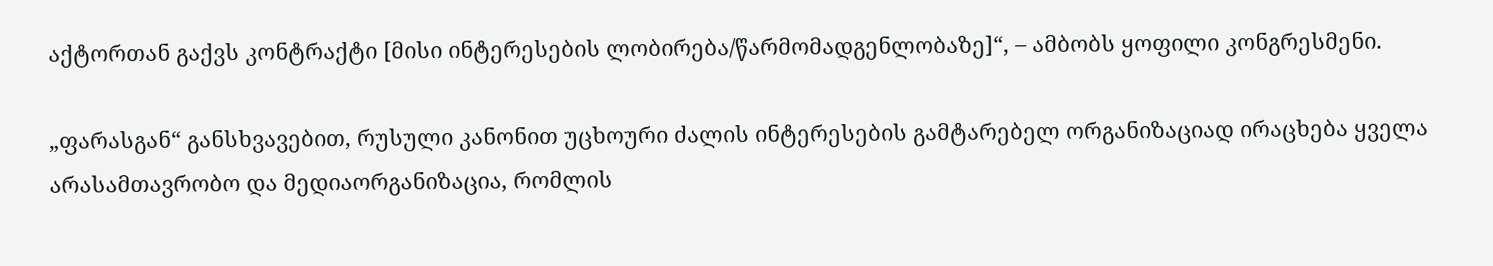აქტორთან გაქვს კონტრაქტი [მისი ინტერესების ლობირება/წარმომადგენლობაზე]“, – ამბობს ყოფილი კონგრესმენი.

„ფარასგან“ განსხვავებით, რუსული კანონით უცხოური ძალის ინტერესების გამტარებელ ორგანიზაციად ირაცხება ყველა არასამთავრობო და მედიაორგანიზაცია, რომლის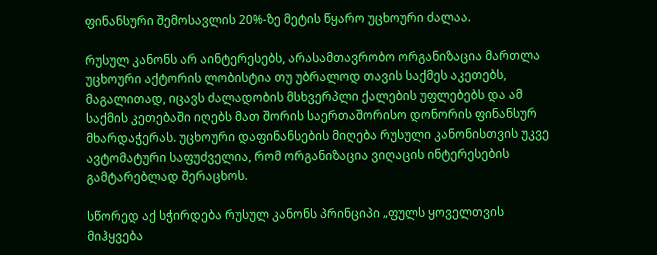ფინანსური შემოსავლის 20%-ზე მეტის წყარო უცხოური ძალაა.

რუსულ კანონს არ აინტერესებს, არასამთავრობო ორგანიზაცია მართლა უცხოური აქტორის ლობისტია თუ უბრალოდ თავის საქმეს აკეთებს, მაგალითად, იცავს ძალადობის მსხვერპლი ქალების უფლებებს და ამ საქმის კეთებაში იღებს მათ შორის საერთაშორისო დონორის ფინანსურ მხარდაჭერას. უცხოური დაფინანსების მიღება რუსული კანონისთვის უკვე ავტომატური საფუძველია, რომ ორგანიზაცია ვიღაცის ინტერესების გამტარებლად შერაცხოს.

სწორედ აქ სჭირდება რუსულ კანონს პრინციპი „ფულს ყოველთვის მიჰყვება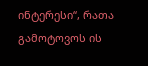ინტერესი“, რათა გამოტოვოს ის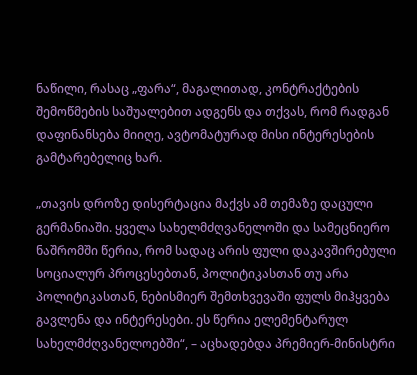ნაწილი, რასაც „ფარა“, მაგალითად, კონტრაქტების შემოწმების საშუალებით ადგენს და თქვას, რომ რადგან დაფინანსება მიიღე, ავტომატურად მისი ინტერესების გამტარებელიც ხარ.

„თავის დროზე დისერტაცია მაქვს ამ თემაზე დაცული გერმანიაში. ყველა სახელმძღვანელოში და სამეცნიერო ნაშრომში წერია, რომ სადაც არის ფული დაკავშირებული სოციალურ პროცესებთან, პოლიტიკასთან თუ არა პოლიტიკასთან, ნებისმიერ შემთხვევაში ფულს მიჰყვება გავლენა და ინტერესები. ეს წერია ელემენტარულ სახელმძღვანელოებში“, – აცხადებდა პრემიერ-მინისტრი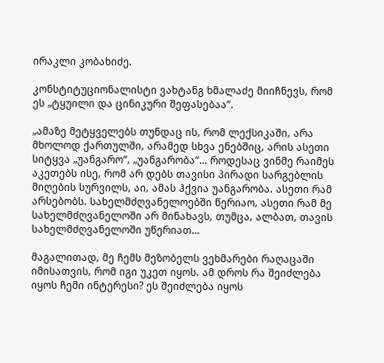ირაკლი კობახიძე.

კონსტიტუციონალისტი ვახტანგ ხმალაძე მიიჩნევს, რომ ეს „ტყუილი და ცინიკური შეფასებაა“.

„ამაზე მეტყველებს თუნდაც ის, რომ ლექსიკაში, არა მხოლოდ ქართულში, არამედ სხვა ენებშიც, არის ასეთი სიტყვა „უანგარო“, „უანგარობა“… როდესაც ვინმე რაიმეს აკეთებს ისე, რომ არ დებს თავისი პირადი სარგებლის მიღების სურვილს, აი, ამას ჰქვია უანგარობა. ასეთი რამ არსებობს. სახელმძღვანელოებში წერიაო, ასეთი რამ მე სახელმძღვანელოში არ მინახავს, თუმცა, ალბათ, თავის სახელმძღვანელოში უწერიათ…

მაგალითად, მე ჩემს მეზობელს ვეხმარები რაღაცაში იმისათვის, რომ იგი უკეთ იყოს. ამ დროს რა შეიძლება იყოს ჩემი ინტერესი? ეს შეიძლება იყოს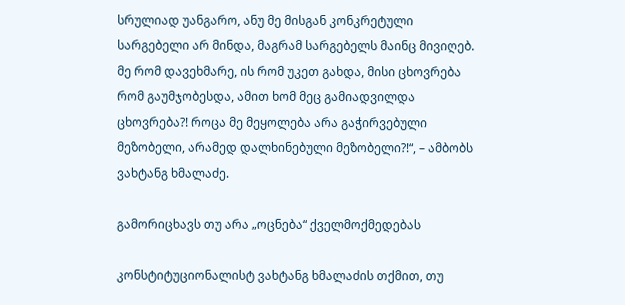სრულიად უანგარო, ანუ მე მისგან კონკრეტული სარგებელი არ მინდა, მაგრამ სარგებელს მაინც მივიღებ. მე რომ დავეხმარე, ის რომ უკეთ გახდა, მისი ცხოვრება რომ გაუმჯობესდა, ამით ხომ მეც გამიადვილდა ცხოვრება?! როცა მე მეყოლება არა გაჭირვებული მეზობელი, არამედ დალხინებული მეზობელი?!“, – ამბობს ვახტანგ ხმალაძე.

გამორიცხავს თუ არა „ოცნება“ ქველმოქმედებას

კონსტიტუციონალისტ ვახტანგ ხმალაძის თქმით, თუ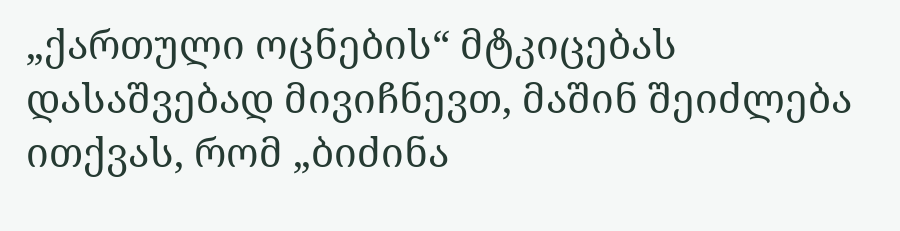„ქართული ოცნების“ მტკიცებას დასაშვებად მივიჩნევთ, მაშინ შეიძლება ითქვას, რომ „ბიძინა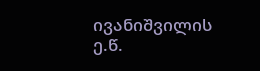ივანიშვილის ე.წ.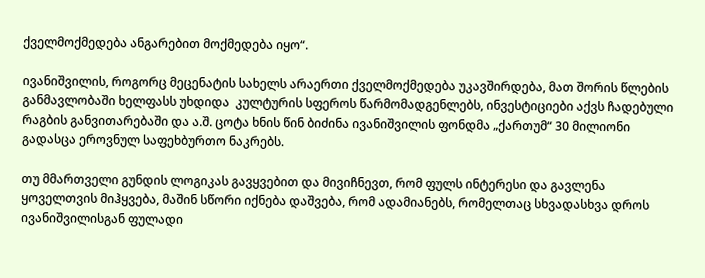ქველმოქმედება ანგარებით მოქმედება იყო“.

ივანიშვილის, როგორც მეცენატის სახელს არაერთი ქველმოქმედება უკავშირდება, მათ შორის წლების განმავლობაში ხელფასს უხდიდა  კულტურის სფეროს წარმომადგენლებს, ინვესტიციები აქვს ჩადებული რაგბის განვითარებაში და ა.შ. ცოტა ხნის წინ ბიძინა ივანიშვილის ფონდმა „ქართუმ“ 30 მილიონი გადასცა ეროვნულ საფეხბურთო ნაკრებს.

თუ მმართველი გუნდის ლოგიკას გავყვებით და მივიჩნევთ, რომ ფულს ინტერესი და გავლენა ყოველთვის მიჰყვება, მაშინ სწორი იქნება დაშვება, რომ ადამიანებს, რომელთაც სხვადასხვა დროს ივანიშვილისგან ფულადი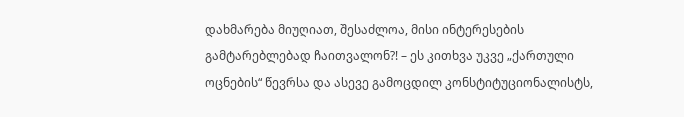დახმარება მიუღიათ, შესაძლოა, მისი ინტერესების გამტარებლებად ჩაითვალონ?! – ეს კითხვა უკვე „ქართული ოცნების“ წევრსა და ასევე გამოცდილ კონსტიტუციონალისტს,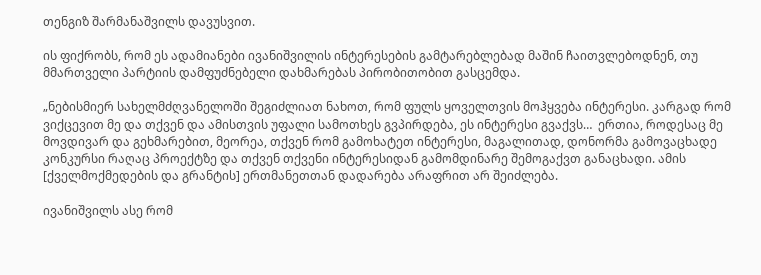თენგიზ შარმანაშვილს დავუსვით.

ის ფიქრობს, რომ ეს ადამიანები ივანიშვილის ინტერესების გამტარებლებად მაშინ ჩაითვლებოდნენ, თუ მმართველი პარტიის დამფუძნებელი დახმარებას პირობითობით გასცემდა.

„ნებისმიერ სახელმძღვანელოში შეგიძლიათ ნახოთ, რომ ფულს ყოველთვის მოჰყვება ინტერესი. კარგად რომ ვიქცევით მე და თქვენ და ამისთვის უფალი სამოთხეს გვპირდება, ეს ინტერესი გვაქვს…  ერთია, როდესაც მე მოვდივარ და გეხმარებით, მეორეა, თქვენ რომ გამოხატეთ ინტერესი, მაგალითად, დონორმა გამოვაცხადე კონკურსი რაღაც პროექტზე და თქვენ თქვენი ინტერესიდან გამომდინარე შემოგაქვთ განაცხადი. ამის [ქველმოქმედების და გრანტის] ერთმანეთთან დადარება არაფრით არ შეიძლება.

ივანიშვილს ასე რომ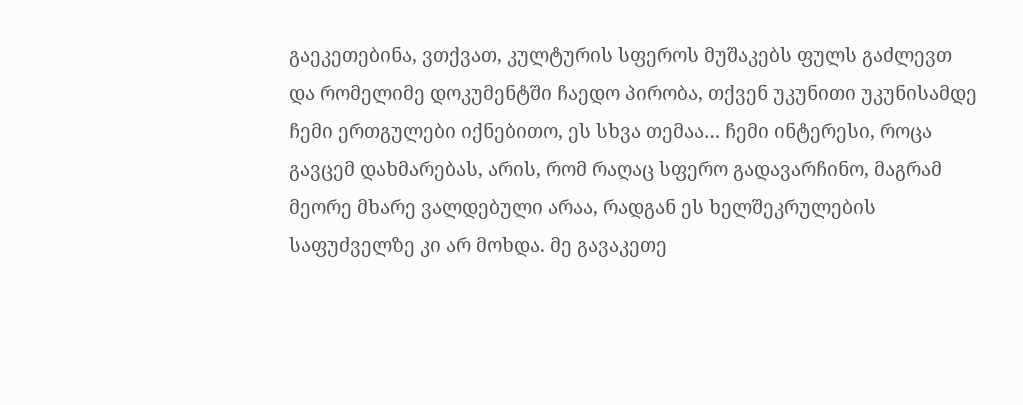გაეკეთებინა, ვთქვათ, კულტურის სფეროს მუშაკებს ფულს გაძლევთ და რომელიმე დოკუმენტში ჩაედო პირობა, თქვენ უკუნითი უკუნისამდე ჩემი ერთგულები იქნებითო, ეს სხვა თემაა… ჩემი ინტერესი, როცა გავცემ დახმარებას, არის, რომ რაღაც სფერო გადავარჩინო, მაგრამ მეორე მხარე ვალდებული არაა, რადგან ეს ხელშეკრულების საფუძველზე კი არ მოხდა. მე გავაკეთე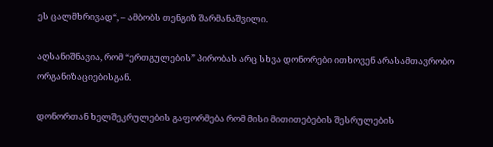ეს ცალმხრივად“, – ამბობს თენგიზ შარმანაშვილი.

აღსანიშნავია, რომ “ერთგულების” პირობას არც სხვა დონორები ითხოვენ არასამთავრობო ორგანიზაციებისგან.

დონორთან ხელშეკრულების გაფორმება რომ მისი მითითებების შესრულების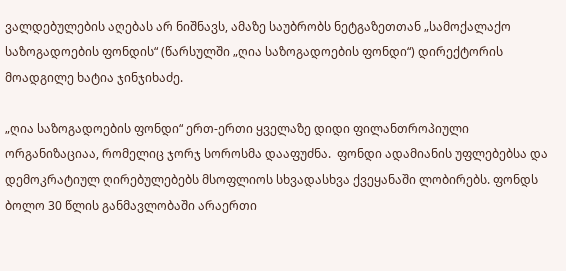ვალდებულების აღებას არ ნიშნავს, ამაზე საუბრობს ნეტგაზეთთან „სამოქალაქო საზოგადოების ფონდის“ (წარსულში „ღია საზოგადოების ფონდი“) დირექტორის მოადგილე ხატია ჯინჯიხაძე.

„ღია საზოგადოების ფონდი“ ერთ-ერთი ყველაზე დიდი ფილანთროპიული ორგანიზაციაა, რომელიც ჯორჯ სოროსმა დააფუძნა.  ფონდი ადამიანის უფლებებსა და დემოკრატიულ ღირებულებებს მსოფლიოს სხვადასხვა ქვეყანაში ლობირებს. ფონდს ბოლო 30 წლის განმავლობაში არაერთი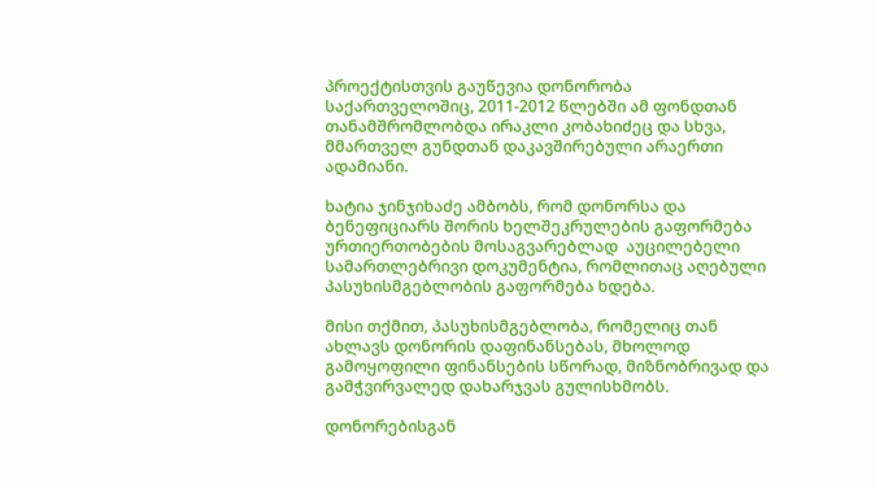პროექტისთვის გაუწევია დონორობა საქართველოშიც, 2011-2012 წლებში ამ ფონდთან თანამშრომლობდა ირაკლი კობახიძეც და სხვა, მმართველ გუნდთან დაკავშირებული არაერთი ადამიანი.

ხატია ჯინჯიხაძე ამბობს, რომ დონორსა და ბენეფიციარს შორის ხელშეკრულების გაფორმება ურთიერთობების მოსაგვარებლად  აუცილებელი სამართლებრივი დოკუმენტია, რომლითაც აღებული პასუხისმგებლობის გაფორმება ხდება.

მისი თქმით, პასუხისმგებლობა, რომელიც თან ახლავს დონორის დაფინანსებას, მხოლოდ გამოყოფილი ფინანსების სწორად, მიზნობრივად და გამჭვირვალედ დახარჯვას გულისხმობს.

დონორებისგან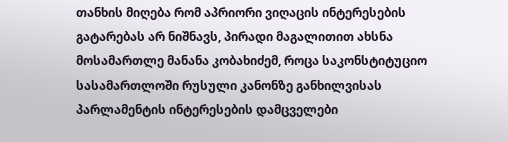თანხის მიღება რომ აპრიორი ვიღაცის ინტერესების გატარებას არ ნიშნავს, პირადი მაგალითით ახსნა მოსამართლე მანანა კობახიძემ, როცა საკონსტიტუციო სასამართლოში რუსული კანონზე განხილვისას პარლამენტის ინტერესების დამცველები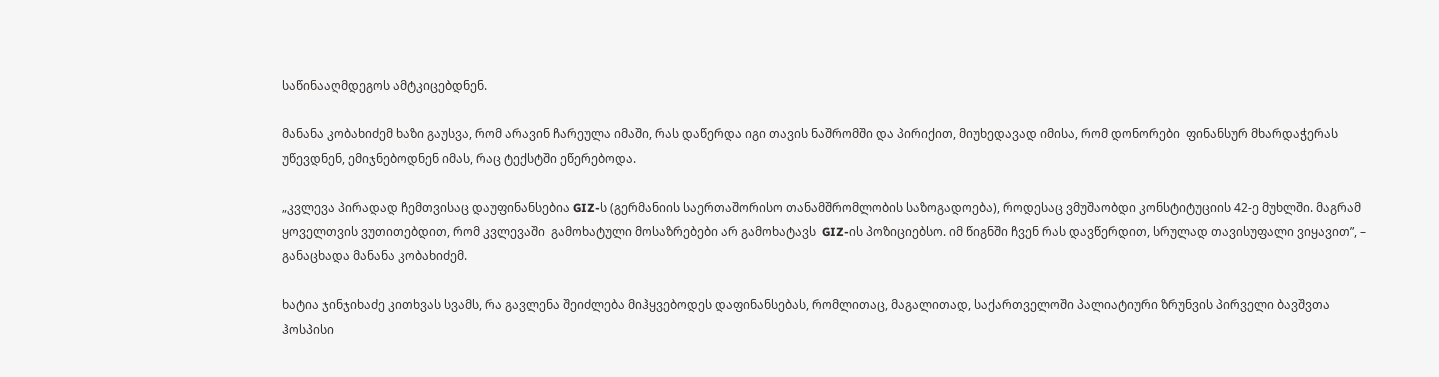საწინააღმდეგოს ამტკიცებდნენ.

მანანა კობახიძემ ხაზი გაუსვა, რომ არავინ ჩარეულა იმაში, რას დაწერდა იგი თავის ნაშრომში და პირიქით, მიუხედავად იმისა, რომ დონორები  ფინანსურ მხარდაჭერას უწევდნენ, ემიჯნებოდნენ იმას, რაც ტექსტში ეწერებოდა.

„კვლევა პირადად ჩემთვისაც დაუფინანსებია GIZ-ს (გერმანიის საერთაშორისო თანამშრომლობის საზოგადოება), როდესაც ვმუშაობდი კონსტიტუციის 42-ე მუხლში. მაგრამ ყოველთვის ვუთითებდით, რომ კვლევაში  გამოხატული მოსაზრებები არ გამოხატავს  GIZ-ის პოზიციებსო. იმ წიგნში ჩვენ რას დავწერდით, სრულად თავისუფალი ვიყავით”, – განაცხადა მანანა კობახიძემ.

ხატია ჯინჯიხაძე კითხვას სვამს, რა გავლენა შეიძლება მიჰყვებოდეს დაფინანსებას, რომლითაც, მაგალითად, საქართველოში პალიატიური ზრუნვის პირველი ბავშვთა ჰოსპისი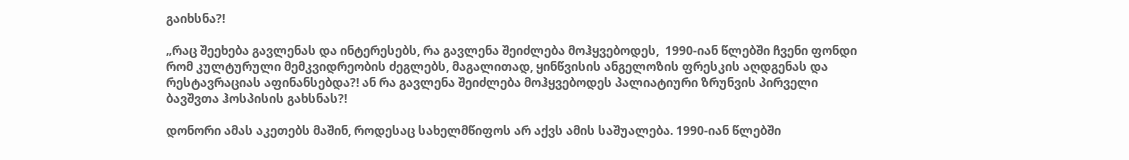გაიხსნა?!

„რაც შეეხება გავლენას და ინტერესებს, რა გავლენა შეიძლება მოჰყვებოდეს,  1990-იან წლებში ჩვენი ფონდი რომ კულტურული მემკვიდრეობის ძეგლებს, მაგალითად, ყინწვისის ანგელოზის ფრესკის აღდგენას და რესტავრაციას აფინანსებდა?! ან რა გავლენა შეიძლება მოჰყვებოდეს პალიატიური ზრუნვის პირველი ბავშვთა ჰოსპისის გახსნას?!

დონორი ამას აკეთებს მაშინ, როდესაც სახელმწიფოს არ აქვს ამის საშუალება. 1990-იან წლებში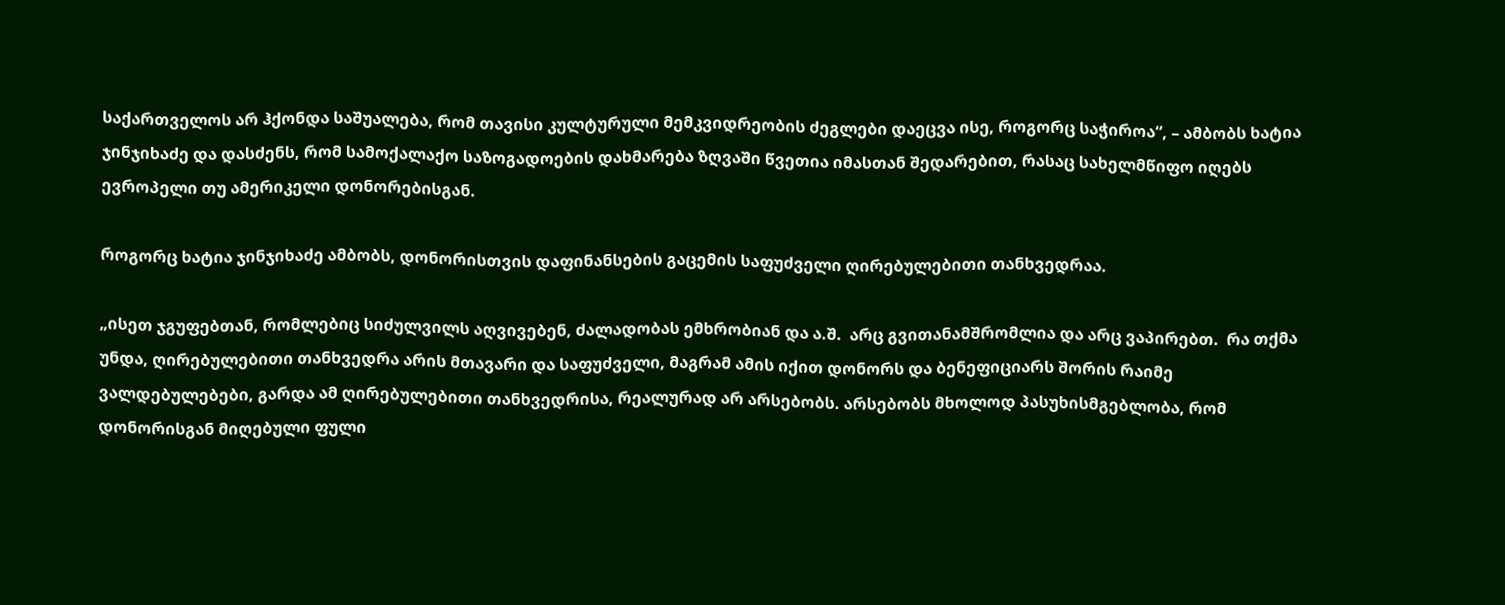საქართველოს არ ჰქონდა საშუალება, რომ თავისი კულტურული მემკვიდრეობის ძეგლები დაეცვა ისე, როგორც საჭიროა“, – ამბობს ხატია ჯინჯიხაძე და დასძენს, რომ სამოქალაქო საზოგადოების დახმარება ზღვაში წვეთია იმასთან შედარებით, რასაც სახელმწიფო იღებს ევროპელი თუ ამერიკელი დონორებისგან.

როგორც ხატია ჯინჯიხაძე ამბობს, დონორისთვის დაფინანსების გაცემის საფუძველი ღირებულებითი თანხვედრაა.

„ისეთ ჯგუფებთან, რომლებიც სიძულვილს აღვივებენ, ძალადობას ემხრობიან და ა.შ.  არც გვითანამშრომლია და არც ვაპირებთ.  რა თქმა უნდა, ღირებულებითი თანხვედრა არის მთავარი და საფუძველი, მაგრამ ამის იქით დონორს და ბენეფიციარს შორის რაიმე ვალდებულებები, გარდა ამ ღირებულებითი თანხვედრისა, რეალურად არ არსებობს. არსებობს მხოლოდ პასუხისმგებლობა, რომ დონორისგან მიღებული ფული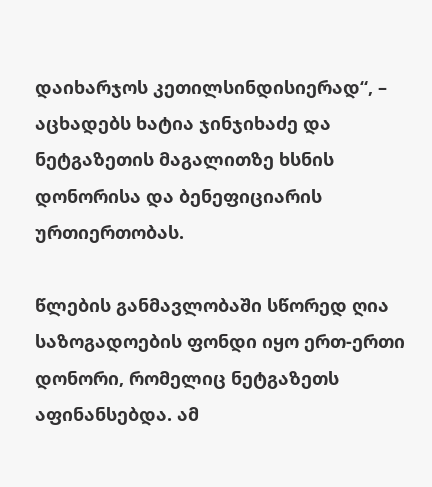დაიხარჯოს კეთილსინდისიერად“, – აცხადებს ხატია ჯინჯიხაძე და ნეტგაზეთის მაგალითზე ხსნის დონორისა და ბენეფიციარის ურთიერთობას.

წლების განმავლობაში სწორედ ღია საზოგადოების ფონდი იყო ერთ-ერთი დონორი, რომელიც ნეტგაზეთს აფინანსებდა. ამ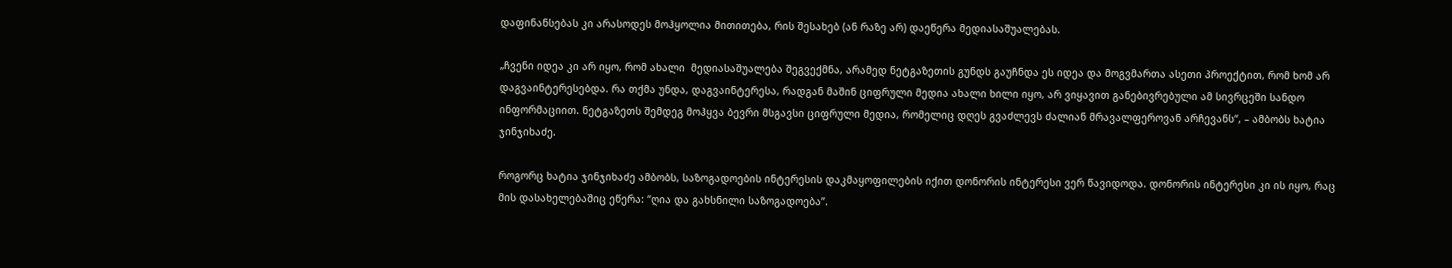დაფინანსებას კი არასოდეს მოჰყოლია მითითება, რის შესახებ (ან რაზე არ) დაეწერა მედიასაშუალებას.

„ჩვენი იდეა კი არ იყო, რომ ახალი  მედიასაშუალება შეგვექმნა, არამედ ნეტგაზეთის გუნდს გაუჩნდა ეს იდეა და მოგვმართა ასეთი პროექტით, რომ ხომ არ დაგვაინტერესებდა. რა თქმა უნდა, დაგვაინტერესა, რადგან მაშინ ციფრული მედია ახალი ხილი იყო, არ ვიყავით განებივრებული ამ სივრცეში სანდო ინფორმაციით. ნეტგაზეთს შემდეგ მოჰყვა ბევრი მსგავსი ციფრული მედია, რომელიც დღეს გვაძლევს ძალიან მრავალფეროვან არჩევანს“, – ამბობს ხატია ჯინჯიხაძე.

როგორც ხატია ჯინჯიხაძე ამბობს, საზოგადოების ინტერესის დაკმაყოფილების იქით დონორის ინტერესი ვერ წავიდოდა. დონორის ინტერესი კი ის იყო, რაც მის დასახელებაშიც ეწერა: “ღია და გახსნილი საზოგადოება”.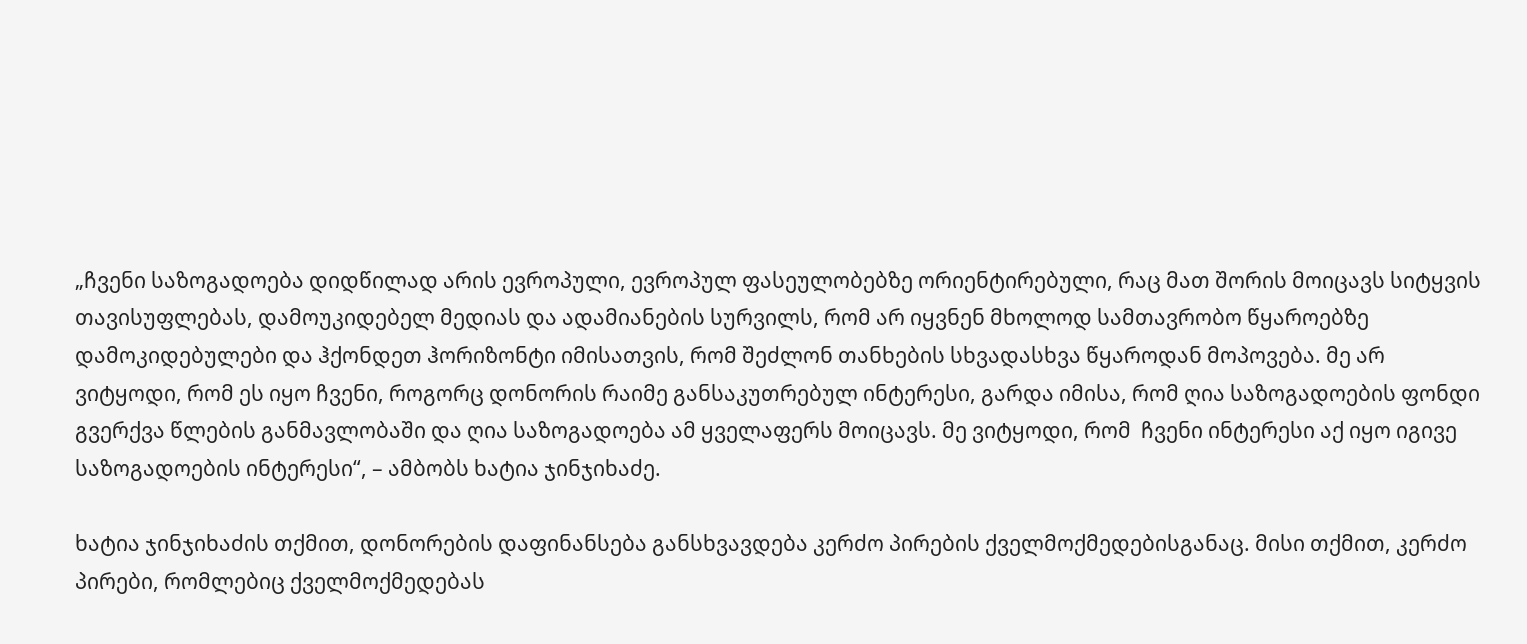„ჩვენი საზოგადოება დიდწილად არის ევროპული, ევროპულ ფასეულობებზე ორიენტირებული, რაც მათ შორის მოიცავს სიტყვის თავისუფლებას, დამოუკიდებელ მედიას და ადამიანების სურვილს, რომ არ იყვნენ მხოლოდ სამთავრობო წყაროებზე დამოკიდებულები და ჰქონდეთ ჰორიზონტი იმისათვის, რომ შეძლონ თანხების სხვადასხვა წყაროდან მოპოვება. მე არ ვიტყოდი, რომ ეს იყო ჩვენი, როგორც დონორის რაიმე განსაკუთრებულ ინტერესი, გარდა იმისა, რომ ღია საზოგადოების ფონდი გვერქვა წლების განმავლობაში და ღია საზოგადოება ამ ყველაფერს მოიცავს. მე ვიტყოდი, რომ  ჩვენი ინტერესი აქ იყო იგივე საზოგადოების ინტერესი“, – ამბობს ხატია ჯინჯიხაძე.

ხატია ჯინჯიხაძის თქმით, დონორების დაფინანსება განსხვავდება კერძო პირების ქველმოქმედებისგანაც. მისი თქმით, კერძო პირები, რომლებიც ქველმოქმედებას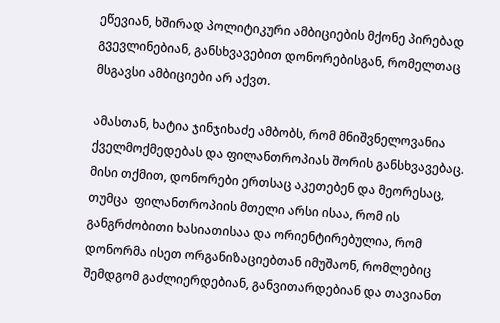ეწევიან, ხშირად პოლიტიკური ამბიციების მქონე პირებად გვევლინებიან, განსხვავებით დონორებისგან, რომელთაც მსგავსი ამბიციები არ აქვთ.

ამასთან, ხატია ჯინჯიხაძე ამბობს, რომ მნიშვნელოვანია ქველმოქმედებას და ფილანთროპიას შორის განსხვავებაც. მისი თქმით, დონორები ერთსაც აკეთებენ და მეორესაც, თუმცა  ფილანთროპიის მთელი არსი ისაა, რომ ის განგრძობითი ხასიათისაა და ორიენტირებულია, რომ დონორმა ისეთ ორგანიზაციებთან იმუშაონ, რომლებიც შემდგომ გაძლიერდებიან, განვითარდებიან და თავიანთ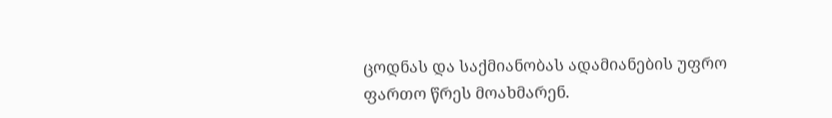ცოდნას და საქმიანობას ადამიანების უფრო ფართო წრეს მოახმარენ.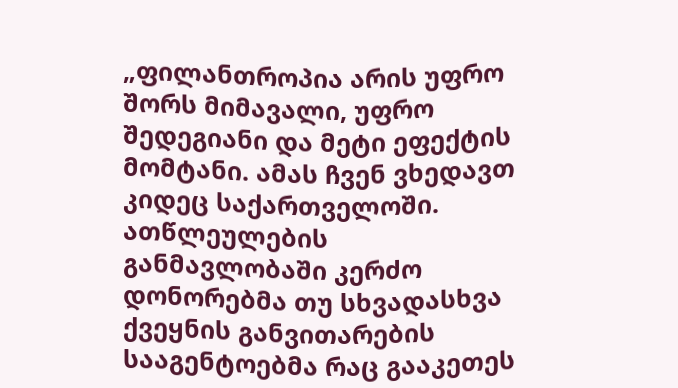„ფილანთროპია არის უფრო შორს მიმავალი, უფრო შედეგიანი და მეტი ეფექტის მომტანი. ამას ჩვენ ვხედავთ კიდეც საქართველოში. ათწლეულების განმავლობაში კერძო დონორებმა თუ სხვადასხვა ქვეყნის განვითარების სააგენტოებმა რაც გააკეთეს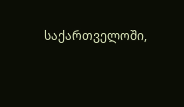საქართველოში,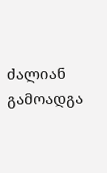ძალიან გამოადგა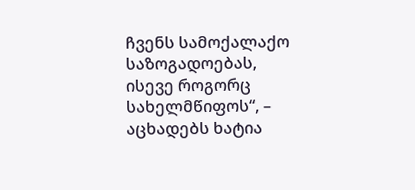ჩვენს სამოქალაქო საზოგადოებას, ისევე როგორც სახელმწიფოს“, – აცხადებს ხატია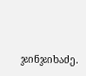ჯინჯიხაძე.